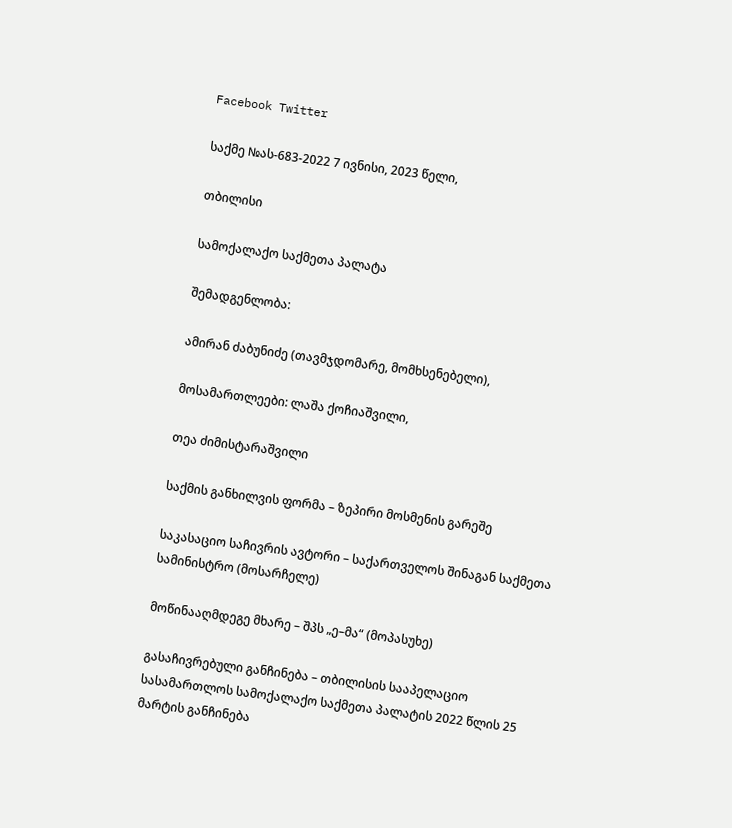Facebook Twitter

საქმე №ას-683-2022 7 ივნისი, 2023 წელი,

თბილისი

სამოქალაქო საქმეთა პალატა

შემადგენლობა:

ამირან ძაბუნიძე (თავმჯდომარე, მომხსენებელი),

მოსამართლეები: ლაშა ქოჩიაშვილი,

თეა ძიმისტარაშვილი

საქმის განხილვის ფორმა – ზეპირი მოსმენის გარეშე

საკასაციო საჩივრის ავტორი – საქართველოს შინაგან საქმეთა სამინისტრო (მოსარჩელე)

მოწინააღმდეგე მხარე – შპს „ე–მა“ (მოპასუხე)

გასაჩივრებული განჩინება – თბილისის სააპელაციო სასამართლოს სამოქალაქო საქმეთა პალატის 2022 წლის 25 მარტის განჩინება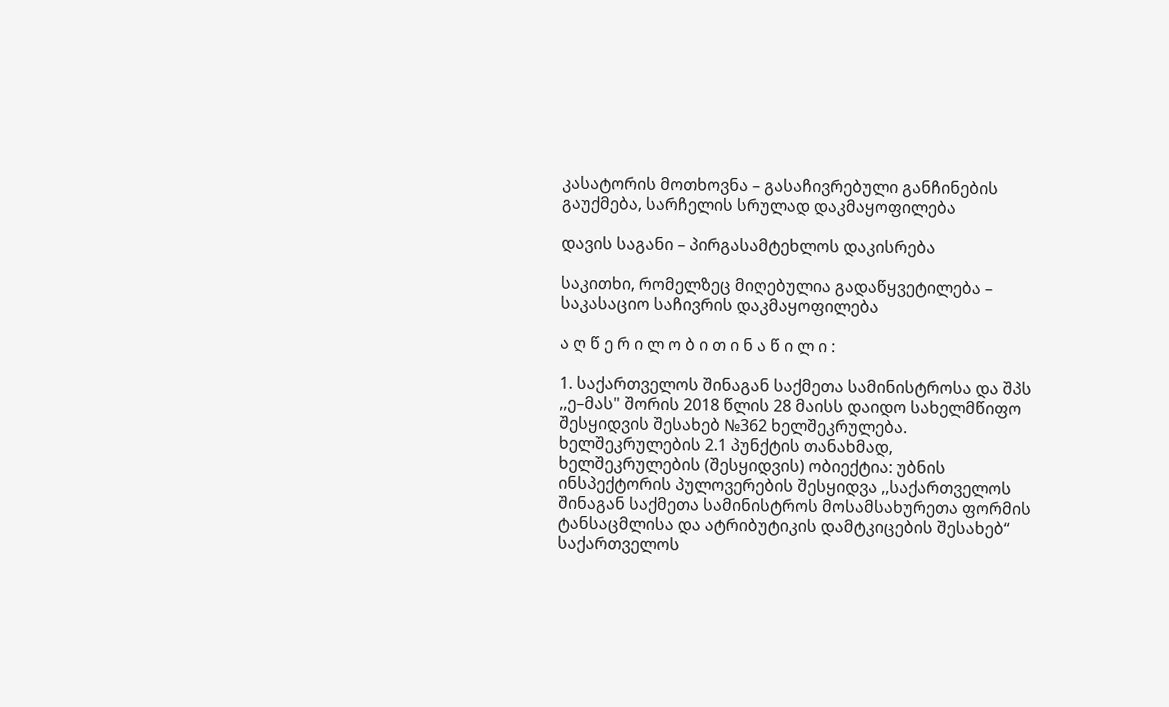კასატორის მოთხოვნა – გასაჩივრებული განჩინების გაუქმება, სარჩელის სრულად დაკმაყოფილება

დავის საგანი – პირგასამტეხლოს დაკისრება

საკითხი, რომელზეც მიღებულია გადაწყვეტილება – საკასაციო საჩივრის დაკმაყოფილება

ა ღ წ ე რ ი ლ ო ბ ი თ ი ნ ა წ ი ლ ი :

1. საქართველოს შინაგან საქმეთა სამინისტროსა და შპს ,,ე–მას" შორის 2018 წლის 28 მაისს დაიდო სახელმწიფო შესყიდვის შესახებ №362 ხელშეკრულება. ხელშეკრულების 2.1 პუნქტის თანახმად, ხელშეკრულების (შესყიდვის) ობიექტია: უბნის ინსპექტორის პულოვერების შესყიდვა ,,საქართველოს შინაგან საქმეთა სამინისტროს მოსამსახურეთა ფორმის ტანსაცმლისა და ატრიბუტიკის დამტკიცების შესახებ“ საქართველოს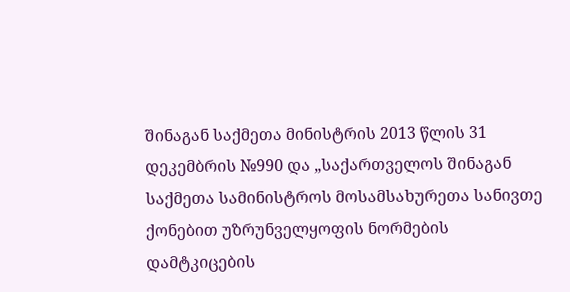შინაგან საქმეთა მინისტრის 2013 წლის 31 დეკემბრის №990 და „საქართველოს შინაგან საქმეთა სამინისტროს მოსამსახურეთა სანივთე ქონებით უზრუნველყოფის ნორმების დამტკიცების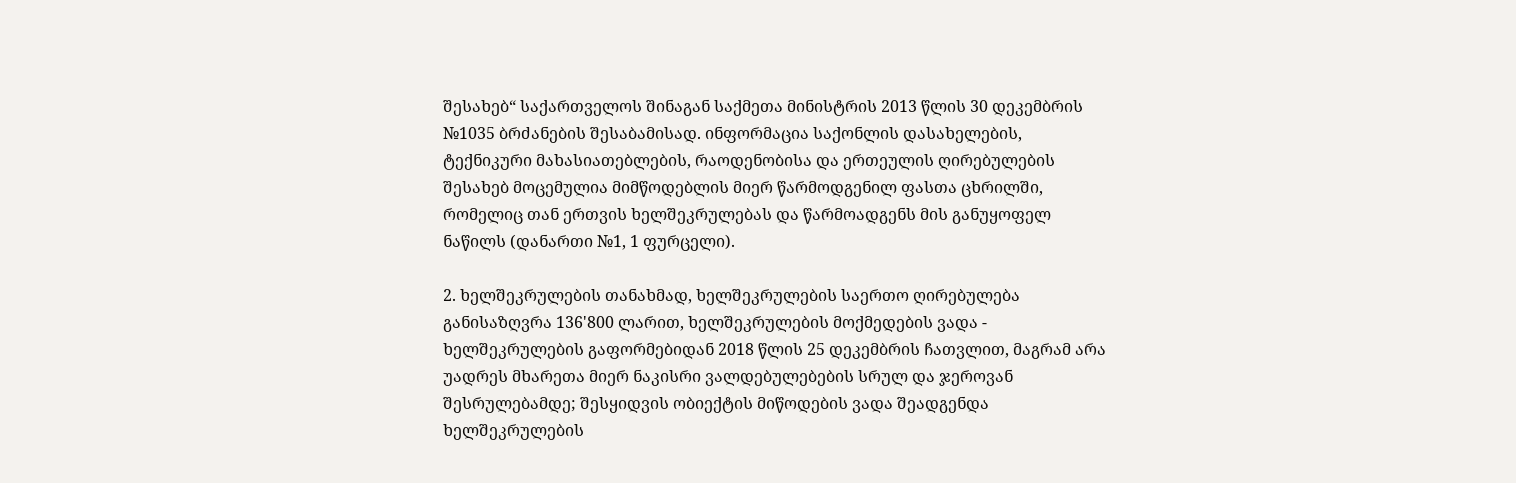შესახებ“ საქართველოს შინაგან საქმეთა მინისტრის 2013 წლის 30 დეკემბრის №1035 ბრძანების შესაბამისად. ინფორმაცია საქონლის დასახელების, ტექნიკური მახასიათებლების, რაოდენობისა და ერთეულის ღირებულების შესახებ მოცემულია მიმწოდებლის მიერ წარმოდგენილ ფასთა ცხრილში, რომელიც თან ერთვის ხელშეკრულებას და წარმოადგენს მის განუყოფელ ნაწილს (დანართი №1, 1 ფურცელი).

2. ხელშეკრულების თანახმად, ხელშეკრულების საერთო ღირებულება განისაზღვრა 136'800 ლარით, ხელშეკრულების მოქმედების ვადა - ხელშეკრულების გაფორმებიდან 2018 წლის 25 დეკემბრის ჩათვლით, მაგრამ არა უადრეს მხარეთა მიერ ნაკისრი ვალდებულებების სრულ და ჯეროვან შესრულებამდე; შესყიდვის ობიექტის მიწოდების ვადა შეადგენდა ხელშეკრულების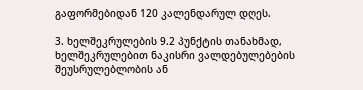გაფორმებიდან 120 კალენდარულ დღეს.

3. ხელშეკრულების 9.2 პუნქტის თანახმად, ხელშეკრულებით ნაკისრი ვალდებულებების შეუსრულებლობის ან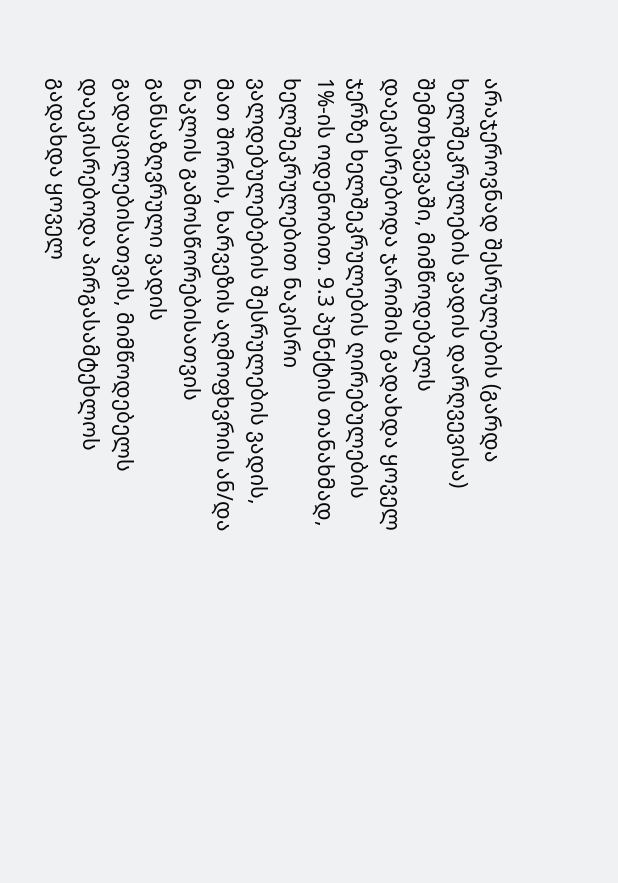არაჯეროვნად შესრულების (გარდა ხელშეკრულების ვადის დარღვევისა) შემთხვევაში, მიმწოდებელს დაეკისრებოდა ჯარიმის გადახდა ყოველ ჯერზე ხელშეკრულების ღირებულების 1%-ის ოდენობით. 9.3 პუნქტის თანახმად, ხელშეკრულებით ნაკისრი ვალდებულებების შესრულების ვადის, მათ შორის, ხარვეზის აღმოფხვრის ან/და ნაკლის გამოსწორებისათვის განსაზღვრული ვადის გადაცილებისათვის, მიმწოდებელს დაეკისრებოდა პირგასამტეხლოს გადახდა ყოველ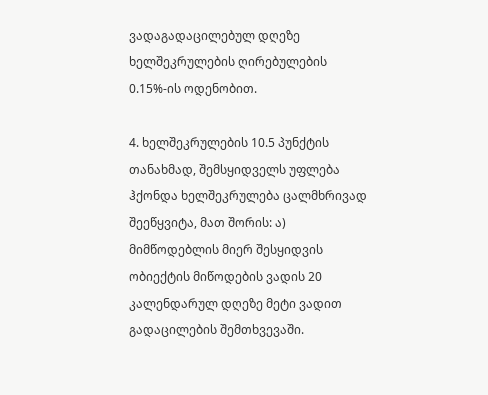ვადაგადაცილებულ დღეზე ხელშეკრულების ღირებულების 0.15%-ის ოდენობით.

4. ხელშეკრულების 10.5 პუნქტის თანახმად, შემსყიდველს უფლება ჰქონდა ხელშეკრულება ცალმხრივად შეეწყვიტა, მათ შორის: ა) მიმწოდებლის მიერ შესყიდვის ობიექტის მიწოდების ვადის 20 კალენდარულ დღეზე მეტი ვადით გადაცილების შემთხვევაში.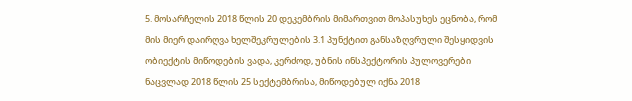5. მოსარჩელის 2018 წლის 20 დეკემბრის მიმართვით მოპასუხეს ეცნობა, რომ მის მიერ დაირღვა ხელშეკრულების 3.1 პუნქტით განსაზღვრული შესყიდვის ობიექტის მიწოდების ვადა, კერძოდ, უბნის ინსპექტორის პულოვერები ნაცვლად 2018 წლის 25 სექტემბრისა, მიწოდებულ იქნა 2018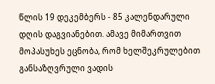წლის 19 დეკემბერს - 85 კალენდარული დღის დაგვიანებით. ამავე მიმართვით მოპასუხეს ეცნობა, რომ ხელშეკრულებით განსაზღვრული ვადის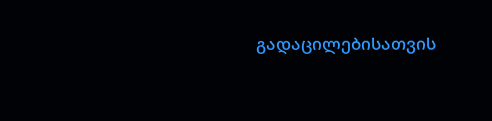გადაცილებისათვის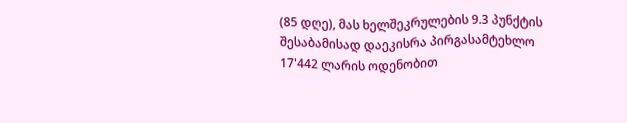(85 დღე), მას ხელშეკრულების 9.3 პუნქტის შესაბამისად დაეკისრა პირგასამტეხლო 17'442 ლარის ოდენობით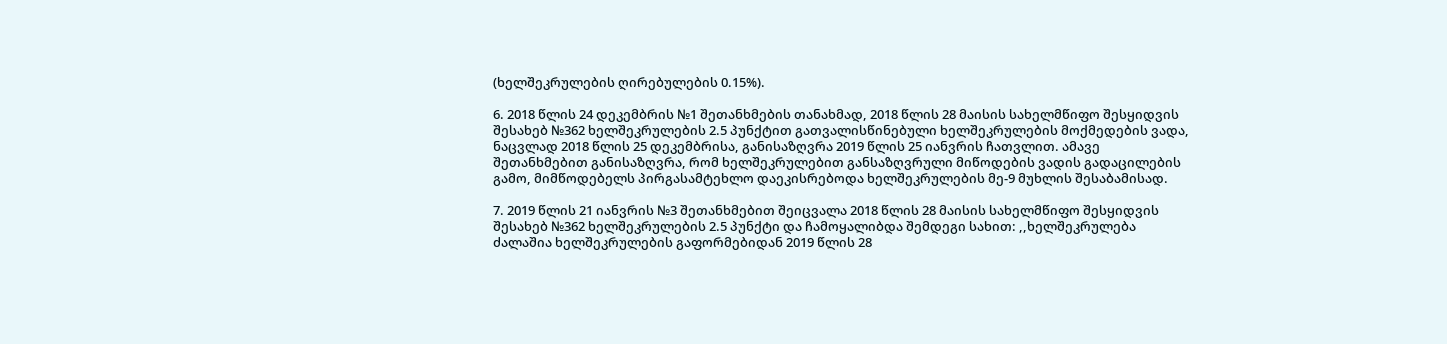(ხელშეკრულების ღირებულების 0.15%).

6. 2018 წლის 24 დეკემბრის №1 შეთანხმების თანახმად, 2018 წლის 28 მაისის სახელმწიფო შესყიდვის შესახებ №362 ხელშეკრულების 2.5 პუნქტით გათვალისწინებული ხელშეკრულების მოქმედების ვადა, ნაცვლად 2018 წლის 25 დეკემბრისა, განისაზღვრა 2019 წლის 25 იანვრის ჩათვლით. ამავე შეთანხმებით განისაზღვრა, რომ ხელშეკრულებით განსაზღვრული მიწოდების ვადის გადაცილების გამო, მიმწოდებელს პირგასამტეხლო დაეკისრებოდა ხელშეკრულების მე-9 მუხლის შესაბამისად.

7. 2019 წლის 21 იანვრის №3 შეთანხმებით შეიცვალა 2018 წლის 28 მაისის სახელმწიფო შესყიდვის შესახებ №362 ხელშეკრულების 2.5 პუნქტი და ჩამოყალიბდა შემდეგი სახით: ,,ხელშეკრულება ძალაშია ხელშეკრულების გაფორმებიდან 2019 წლის 28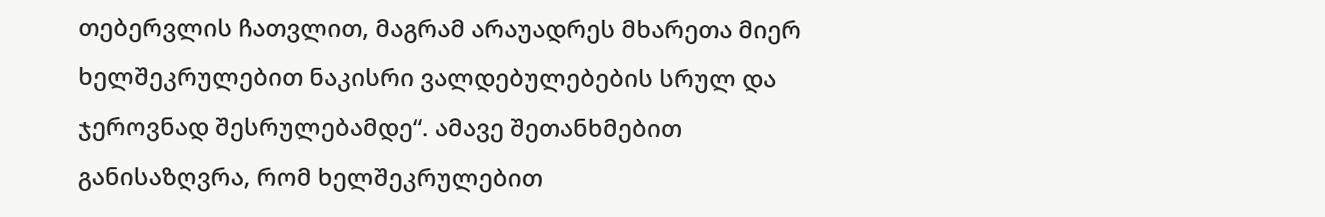თებერვლის ჩათვლით, მაგრამ არაუადრეს მხარეთა მიერ ხელშეკრულებით ნაკისრი ვალდებულებების სრულ და ჯეროვნად შესრულებამდე“. ამავე შეთანხმებით განისაზღვრა, რომ ხელშეკრულებით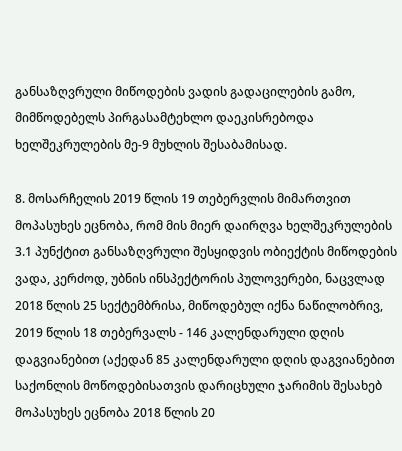განსაზღვრული მიწოდების ვადის გადაცილების გამო, მიმწოდებელს პირგასამტეხლო დაეკისრებოდა ხელშეკრულების მე-9 მუხლის შესაბამისად.

8. მოსარჩელის 2019 წლის 19 თებერვლის მიმართვით მოპასუხეს ეცნობა, რომ მის მიერ დაირღვა ხელშეკრულების 3.1 პუნქტით განსაზღვრული შესყიდვის ობიექტის მიწოდების ვადა, კერძოდ, უბნის ინსპექტორის პულოვერები, ნაცვლად 2018 წლის 25 სექტემბრისა, მიწოდებულ იქნა ნაწილობრივ, 2019 წლის 18 თებერვალს - 146 კალენდარული დღის დაგვიანებით (აქედან 85 კალენდარული დღის დაგვიანებით საქონლის მოწოდებისათვის დარიცხული ჯარიმის შესახებ მოპასუხეს ეცნობა 2018 წლის 20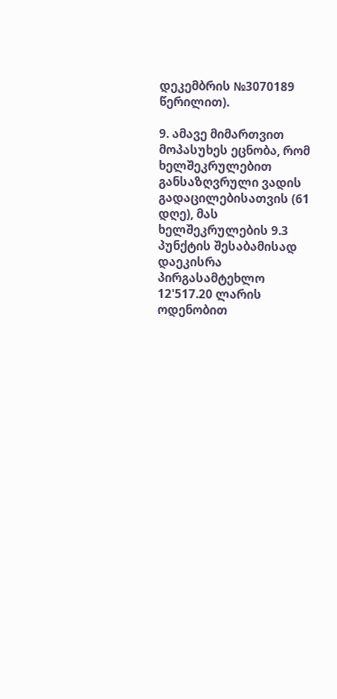დეკემბრის №3070189 წერილით).

9. ამავე მიმართვით მოპასუხეს ეცნობა, რომ ხელშეკრულებით განსაზღვრული ვადის გადაცილებისათვის (61 დღე), მას ხელშეკრულების 9.3 პუნქტის შესაბამისად დაეკისრა პირგასამტეხლო 12'517.20 ლარის ოდენობით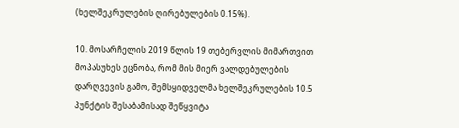(ხელშეკრულების ღირებულების 0.15%).

10. მოსარჩელის 2019 წლის 19 თებერვლის მიმართვით მოპასუხეს ეცნობა, რომ მის მიერ ვალდებულების დარღვევის გამო, შემსყიდველმა ხელშეკრულების 10.5 პუნქტის შესაბამისად შეწყვიტა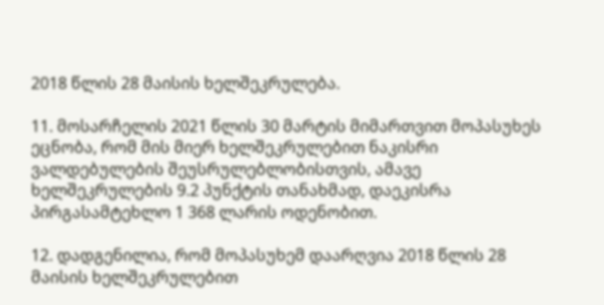2018 წლის 28 მაისის ხელშეკრულება.

11. მოსარჩელის 2021 წლის 30 მარტის მიმართვით მოპასუხეს ეცნობა, რომ მის მიერ ხელშეკრულებით ნაკისრი ვალდებულების შეუსრულებლობისთვის, ამავე ხელშეკრულების 9.2 პუნქტის თანახმად, დაეკისრა პირგასამტეხლო 1 368 ლარის ოდენობით.

12. დადგენილია, რომ მოპასუხემ დაარღვია 2018 წლის 28 მაისის ხელშეკრულებით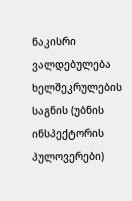ნაკისრი ვალდებულება ხელშეკრულების საგნის (უბნის ინსპექტორის პულოვერები)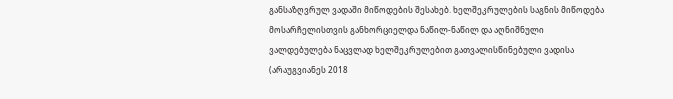განსაზღვრულ ვადაში მიწოდების შესახებ. ხელშეკრულების საგნის მიწოდება მოსარჩელისთვის განხორციელდა ნაწილ-ნაწილ და აღნიშნული ვალდებულება ნაცვლად ხელშეკრულებით გათვალისწინებული ვადისა (არაუგვიანეს 2018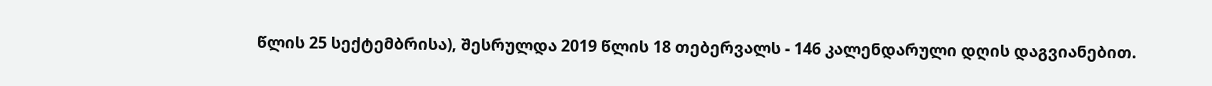წლის 25 სექტემბრისა), შესრულდა 2019 წლის 18 თებერვალს - 146 კალენდარული დღის დაგვიანებით.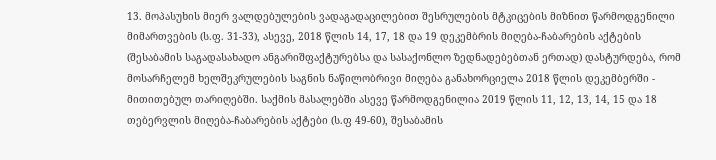13. მოპასუხის მიერ ვალდებულების ვადაგადაცილებით შესრულების მტკიცების მიზნით წარმოდგენილი მიმართვების (ს.ფ. 31-33), ასევე, 2018 წლის 14, 17, 18 და 19 დეკემბრის მიღება-ჩაბარების აქტების (შესაბამის საგადასახადო ანგარიშფაქტურებსა და სასაქონლო ზედნადებებთან ერთად) დასტურდება, რომ მოსარჩელემ ხელშეკრულების საგნის ნაწილობრივი მიღება განახორციელა 2018 წლის დეკემბერში - მითითებულ თარიღებში. საქმის მასალებში ასევე წარმოდგენილია 2019 წლის 11, 12, 13, 14, 15 და 18 თებერვლის მიღება-ჩაბარების აქტები (ს.ფ 49-60), შესაბამის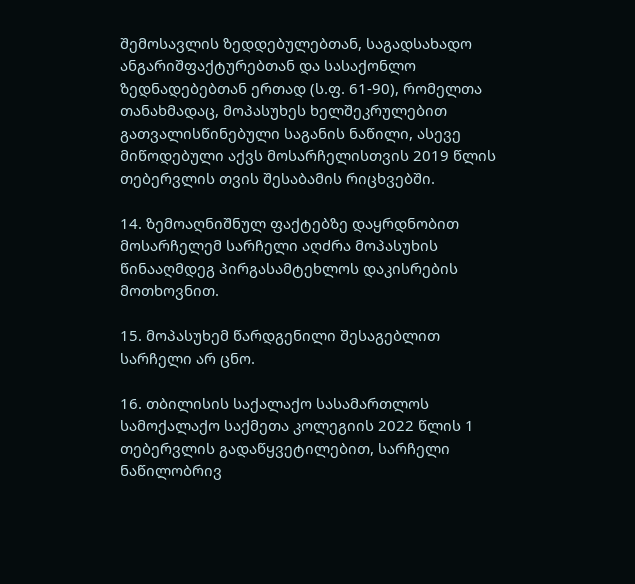შემოსავლის ზედდებულებთან, საგადსახადო ანგარიშფაქტურებთან და სასაქონლო ზედნადებებთან ერთად (ს.ფ. 61-90), რომელთა თანახმადაც, მოპასუხეს ხელშეკრულებით გათვალისწინებული საგანის ნაწილი, ასევე მიწოდებული აქვს მოსარჩელისთვის 2019 წლის თებერვლის თვის შესაბამის რიცხვებში.

14. ზემოაღნიშნულ ფაქტებზე დაყრდნობით მოსარჩელემ სარჩელი აღძრა მოპასუხის წინააღმდეგ პირგასამტეხლოს დაკისრების მოთხოვნით.

15. მოპასუხემ წარდგენილი შესაგებლით სარჩელი არ ცნო.

16. თბილისის საქალაქო სასამართლოს სამოქალაქო საქმეთა კოლეგიის 2022 წლის 1 თებერვლის გადაწყვეტილებით, სარჩელი ნაწილობრივ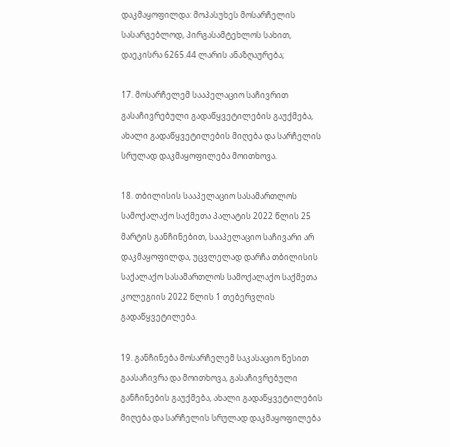დაკმაყოფილდა: მოპასუხეს მოსარჩელის სასარგებლოდ, პირგასამტეხლოს სახით, დაეკისრა 6265.44 ლარის ანაზღაურება;

17. მოსარჩელემ სააპელაციო საჩივრით გასაჩივრებული გადაწყვეტილების გაუქმება, ახალი გადაწყვეტილების მიღება და სარჩელის სრულად დაკმაყოფილება მოითხოვა.

18. თბილისის სააპელაციო სასამართლოს სამოქალაქო საქმეთა პალატის 2022 წლის 25 მარტის განჩინებით, სააპელაციო საჩივარი არ დაკმაყოფილდა, უცვლელად დარჩა თბილისის საქალაქო სასამართლოს სამოქალაქო საქმეთა კოლეგიის 2022 წლის 1 თებერვლის გადაწყვეტილება.

19. განჩინება მოსარჩელემ საკასაციო წესით გაასაჩივრა და მოითხოვა, გასაჩივრებული განჩინების გაუქმება, ახალი გადაწყვეტილების მიღება და სარჩელის სრულად დაკმაყოფილება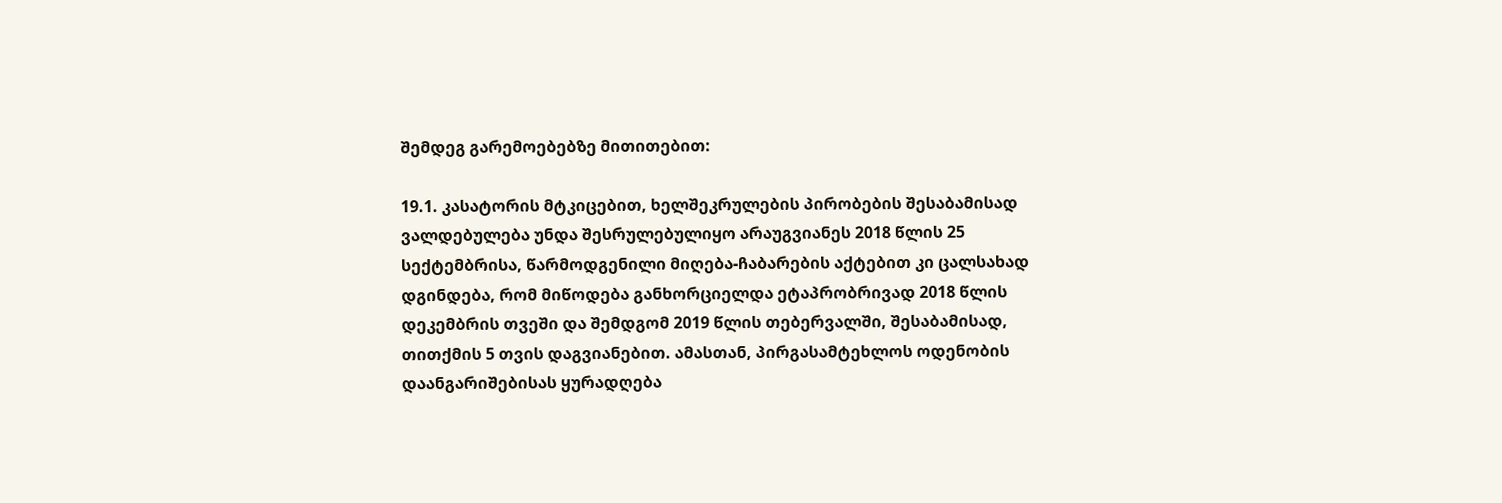შემდეგ გარემოებებზე მითითებით:

19.1. კასატორის მტკიცებით, ხელშეკრულების პირობების შესაბამისად ვალდებულება უნდა შესრულებულიყო არაუგვიანეს 2018 წლის 25 სექტემბრისა, წარმოდგენილი მიღება-ჩაბარების აქტებით კი ცალსახად დგინდება, რომ მიწოდება განხორციელდა ეტაპრობრივად 2018 წლის დეკემბრის თვეში და შემდგომ 2019 წლის თებერვალში, შესაბამისად, თითქმის 5 თვის დაგვიანებით. ამასთან, პირგასამტეხლოს ოდენობის დაანგარიშებისას ყურადღება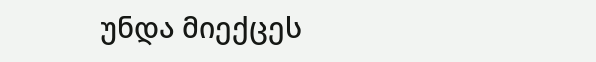უნდა მიექცეს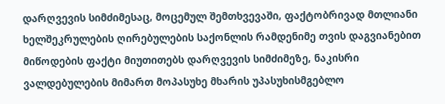დარღვევის სიმძიმესაც, მოცემულ შემთხვევაში, ფაქტობრივად მთლიანი ხელშეკრულების ღირებულების საქონლის რამდენიმე თვის დაგვიანებით მიწოდების ფაქტი მიუთითებს დარღვევის სიმძიმეზე, ნაკისრი ვალდებულების მიმართ მოპასუხე მხარის უპასუხისმგებლო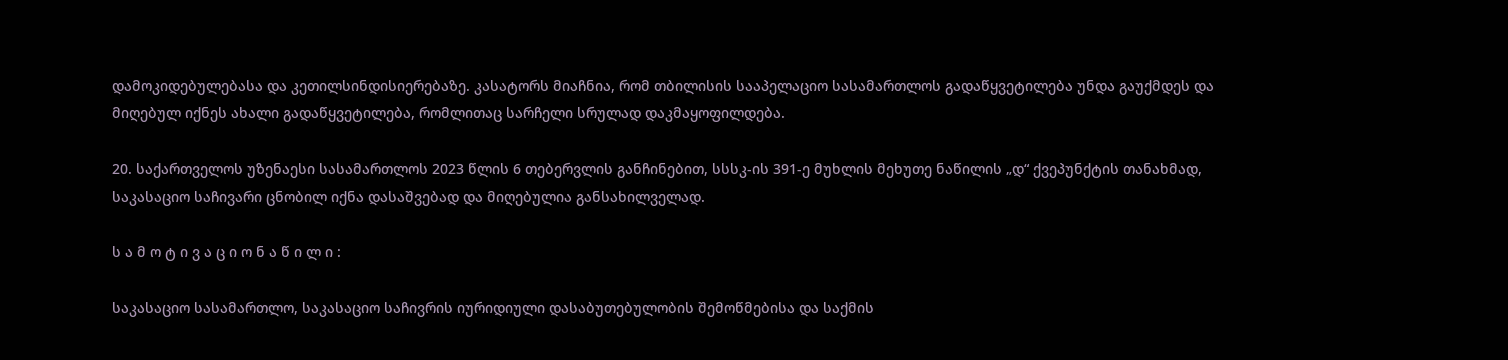დამოკიდებულებასა და კეთილსინდისიერებაზე. კასატორს მიაჩნია, რომ თბილისის სააპელაციო სასამართლოს გადაწყვეტილება უნდა გაუქმდეს და მიღებულ იქნეს ახალი გადაწყვეტილება, რომლითაც სარჩელი სრულად დაკმაყოფილდება.

20. საქართველოს უზენაესი სასამართლოს 2023 წლის 6 თებერვლის განჩინებით, სსსკ-ის 391-ე მუხლის მეხუთე ნაწილის „დ“ ქვეპუნქტის თანახმად, საკასაციო საჩივარი ცნობილ იქნა დასაშვებად და მიღებულია განსახილველად.

ს ა მ ო ტ ი ვ ა ც ი ო ნ ა წ ი ლ ი :

საკასაციო სასამართლო, საკასაციო საჩივრის იურიდიული დასაბუთებულობის შემოწმებისა და საქმის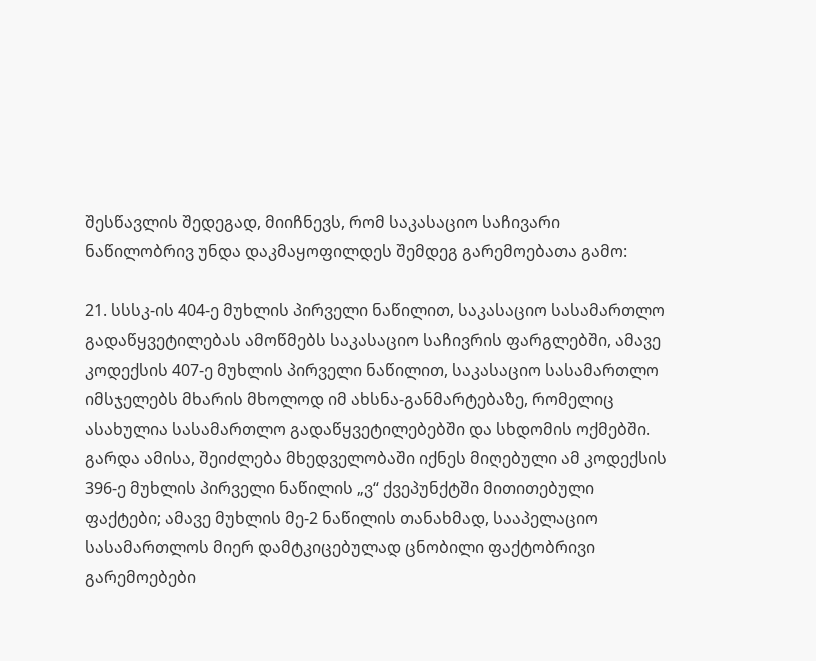შესწავლის შედეგად, მიიჩნევს, რომ საკასაციო საჩივარი ნაწილობრივ უნდა დაკმაყოფილდეს შემდეგ გარემოებათა გამო:

21. სსსკ-ის 404-ე მუხლის პირველი ნაწილით, საკასაციო სასამართლო გადაწყვეტილებას ამოწმებს საკასაციო საჩივრის ფარგლებში, ამავე კოდექსის 407-ე მუხლის პირველი ნაწილით, საკასაციო სასამართლო იმსჯელებს მხარის მხოლოდ იმ ახსნა-განმარტებაზე, რომელიც ასახულია სასამართლო გადაწყვეტილებებში და სხდომის ოქმებში. გარდა ამისა, შეიძლება მხედველობაში იქნეს მიღებული ამ კოდექსის 396-ე მუხლის პირველი ნაწილის „ვ“ ქვეპუნქტში მითითებული ფაქტები; ამავე მუხლის მე-2 ნაწილის თანახმად, სააპელაციო სასამართლოს მიერ დამტკიცებულად ცნობილი ფაქტობრივი გარემოებები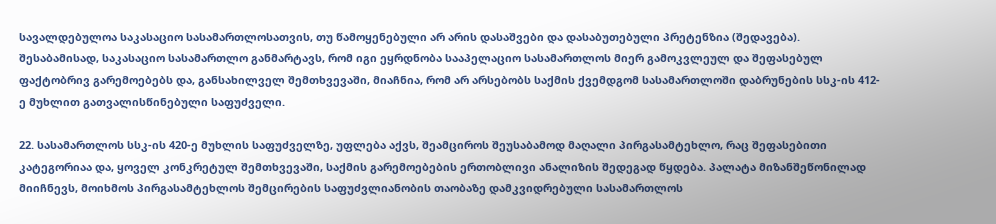სავალდებულოა საკასაციო სასამართლოსათვის, თუ წამოყენებული არ არის დასაშვები და დასაბუთებული პრეტენზია (შედავება). შესაბამისად, საკასაციო სასამართლო განმარტავს, რომ იგი ეყრდნობა სააპელაციო სასამართლოს მიერ გამოკვლეულ და შეფასებულ ფაქტობრივ გარემოებებს და, განსახილველ შემთხვევაში, მიაჩნია, რომ არ არსებობს საქმის ქვემდგომ სასამართლოში დაბრუნების სსკ-ის 412-ე მუხლით გათვალისწინებული საფუძველი.

22. სასამართლოს სსკ-ის 420-ე მუხლის საფუძველზე, უფლება აქვს, შეამციროს შეუსაბამოდ მაღალი პირგასამტეხლო, რაც შეფასებითი კატეგორიაა და, ყოველ კონკრეტულ შემთხვევაში, საქმის გარემოებების ერთობლივი ანალიზის შედეგად წყდება. პალატა მიზანშეწონილად მიიჩნევს, მოიხმოს პირგასამტეხლოს შემცირების საფუძვლიანობის თაობაზე დამკვიდრებული სასამართლოს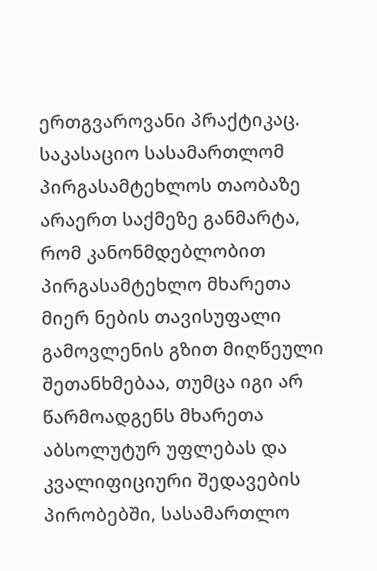ერთგვაროვანი პრაქტიკაც. საკასაციო სასამართლომ პირგასამტეხლოს თაობაზე არაერთ საქმეზე განმარტა, რომ კანონმდებლობით პირგასამტეხლო მხარეთა მიერ ნების თავისუფალი გამოვლენის გზით მიღწეული შეთანხმებაა, თუმცა იგი არ წარმოადგენს მხარეთა აბსოლუტურ უფლებას და კვალიფიციური შედავების პირობებში, სასამართლო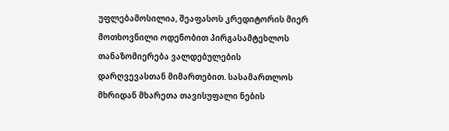უფლებამოსილია, შეაფასოს კრედიტორის მიერ მოთხოვნილი ოდენობით პირგასამტეხლოს თანაზომიერება ვალდებულების დარღვევასთან მიმართებით. სასამართლოს მხრიდან მხარეთა თავისუფალი ნების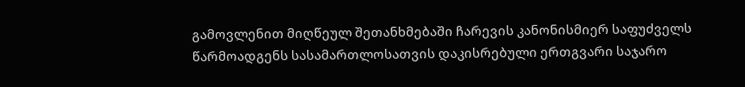გამოვლენით მიღწეულ შეთანხმებაში ჩარევის კანონისმიერ საფუძველს წარმოადგენს სასამართლოსათვის დაკისრებული ერთგვარი საჯარო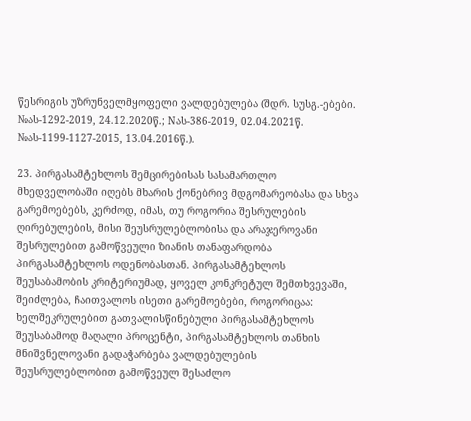წესრიგის უზრუნველმყოფელი ვალდებულება (შდრ. სუსგ.-ებები. №ას-1292-2019, 24.12.2020წ.; Nას-386-2019, 02.04.2021წ. №ას-1199-1127-2015, 13.04.2016წ.).

23. პირგასამტეხლოს შემცირებისას სასამართლო მხედველობაში იღებს მხარის ქონებრივ მდგომარეობასა და სხვა გარემოებებს, კერძოდ, იმას, თუ როგორია შესრულების ღირებულების, მისი შეუსრულებლობისა და არაჯეროვანი შესრულებით გამოწვეული ზიანის თანაფარდობა პირგასამტეხლოს ოდენობასთან. პირგასამტეხლოს შეუსაბამობის კრიტერიუმად, ყოველ კონკრეტულ შემთხვევაში, შეიძლება, ჩაითვალოს ისეთი გარემოებები, როგორიცაა: ხელშეკრულებით გათვალისწინებული პირგასამტეხლოს შეუსაბამოდ მაღალი პროცენტი, პირგასამტეხლოს თანხის მნიშვნელოვანი გადაჭარბება ვალდებულების შეუსრულებლობით გამოწვეულ შესაძლო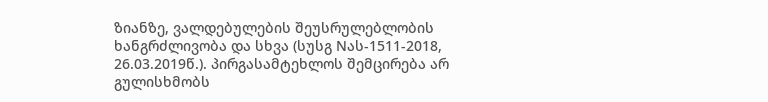ზიანზე, ვალდებულების შეუსრულებლობის ხანგრძლივობა და სხვა (სუსგ Nას-1511-2018, 26.03.2019წ.). პირგასამტეხლოს შემცირება არ გულისხმობს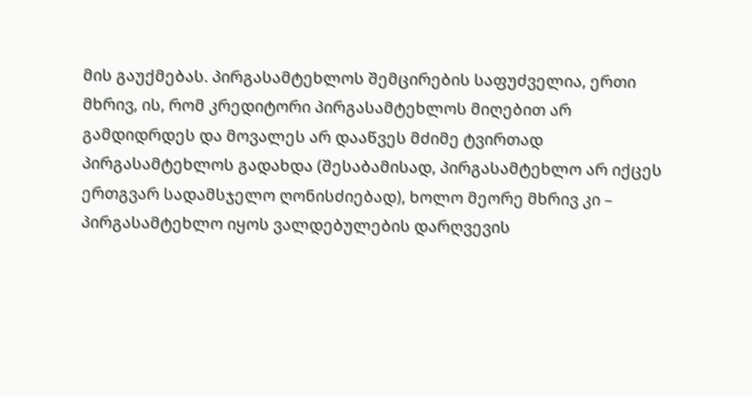მის გაუქმებას. პირგასამტეხლოს შემცირების საფუძველია, ერთი მხრივ, ის, რომ კრედიტორი პირგასამტეხლოს მიღებით არ გამდიდრდეს და მოვალეს არ დააწვეს მძიმე ტვირთად პირგასამტეხლოს გადახდა (შესაბამისად, პირგასამტეხლო არ იქცეს ერთგვარ სადამსჯელო ღონისძიებად), ხოლო მეორე მხრივ კი – პირგასამტეხლო იყოს ვალდებულების დარღვევის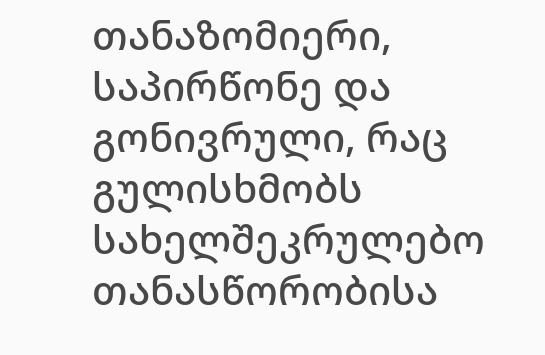თანაზომიერი, საპირწონე და გონივრული, რაც გულისხმობს სახელშეკრულებო თანასწორობისა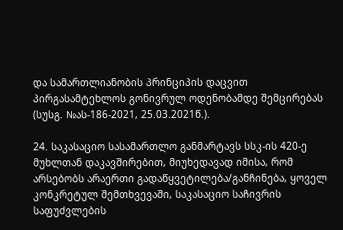და სამართლიანობის პრინციპის დაცვით პირგასამტეხლოს გონივრულ ოდენობამდე შემცირებას (სუსგ. №ას-186-2021, 25.03.2021წ.).

24. საკასაციო სასამართლო განმარტავს სსკ-ის 420-ე მუხლთან დაკავშირებით, მიუხედავად იმისა, რომ არსებობს არაერთი გადაწყვეტილება/განჩინება, ყოველ კონკრეტულ შემთხვევაში, საკასაციო საჩივრის საფუძვლების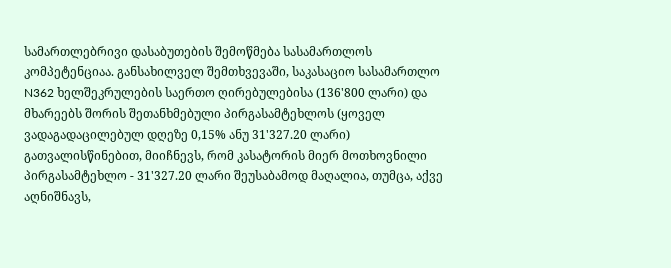სამართლებრივი დასაბუთების შემოწმება სასამართლოს კომპეტენციაა. განსახილველ შემთხვევაში, საკასაციო სასამართლო N362 ხელშეკრულების საერთო ღირებულებისა (136'800 ლარი) და მხარეებს შორის შეთანხმებული პირგასამტეხლოს (ყოველ ვადაგადაცილებულ დღეზე 0,15% ანუ 31'327.20 ლარი) გათვალისწინებით, მიიჩნევს, რომ კასატორის მიერ მოთხოვნილი პირგასამტეხლო - 31'327.20 ლარი შეუსაბამოდ მაღალია, თუმცა, აქვე აღნიშნავს,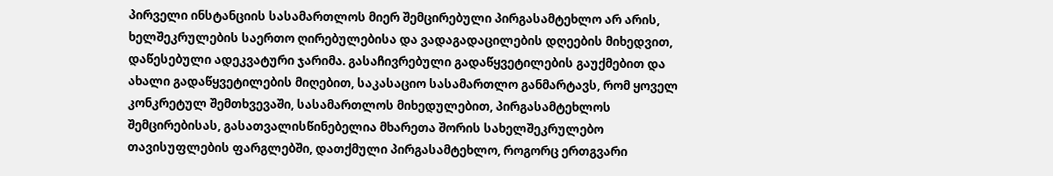პირველი ინსტანციის სასამართლოს მიერ შემცირებული პირგასამტეხლო არ არის, ხელშეკრულების საერთო ღირებულებისა და ვადაგადაცილების დღეების მიხედვით, დაწესებული ადეკვატური ჯარიმა. გასაჩივრებული გადაწყვეტილების გაუქმებით და ახალი გადაწყვეტილების მიღებით, საკასაციო სასამართლო განმარტავს, რომ ყოველ კონკრეტულ შემთხვევაში, სასამართლოს მიხედულებით, პირგასამტეხლოს შემცირებისას, გასათვალისწინებელია მხარეთა შორის სახელშეკრულებო თავისუფლების ფარგლებში, დათქმული პირგასამტეხლო, როგორც ერთგვარი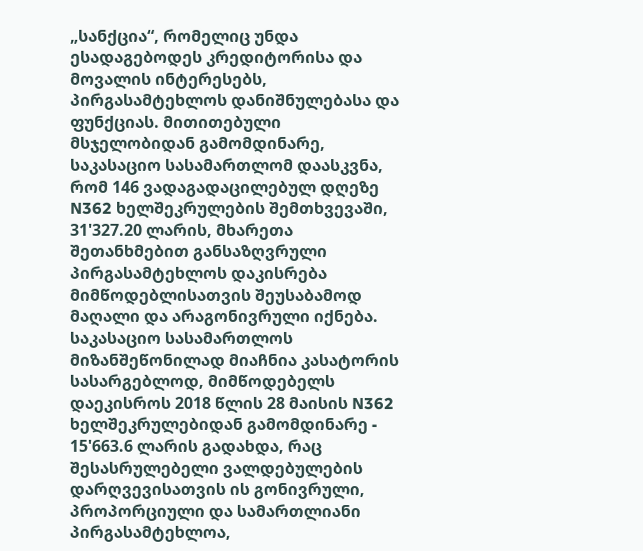„სანქცია“, რომელიც უნდა ესადაგებოდეს კრედიტორისა და მოვალის ინტერესებს, პირგასამტეხლოს დანიშნულებასა და ფუნქციას. მითითებული მსჯელობიდან გამომდინარე, საკასაციო სასამართლომ დაასკვნა, რომ 146 ვადაგადაცილებულ დღეზე N362 ხელშეკრულების შემთხვევაში, 31'327.20 ლარის, მხარეთა შეთანხმებით განსაზღვრული პირგასამტეხლოს დაკისრება მიმწოდებლისათვის შეუსაბამოდ მაღალი და არაგონივრული იქნება. საკასაციო სასამართლოს მიზანშეწონილად მიაჩნია კასატორის სასარგებლოდ, მიმწოდებელს დაეკისროს 2018 წლის 28 მაისის N362 ხელშეკრულებიდან გამომდინარე - 15'663.6 ლარის გადახდა, რაც შესასრულებელი ვალდებულების დარღვევისათვის ის გონივრული, პროპორციული და სამართლიანი პირგასამტეხლოა,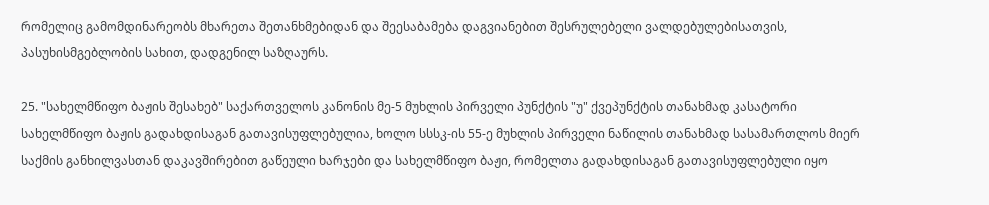რომელიც გამომდინარეობს მხარეთა შეთანხმებიდან და შეესაბამება დაგვიანებით შესრულებელი ვალდებულებისათვის, პასუხისმგებლობის სახით, დადგენილ საზღაურს.

25. "სახელმწიფო ბაჟის შესახებ" საქართველოს კანონის მე-5 მუხლის პირველი პუნქტის "უ" ქვეპუნქტის თანახმად კასატორი სახელმწიფო ბაჟის გადახდისაგან გათავისუფლებულია, ხოლო სსსკ-ის 55-ე მუხლის პირველი ნაწილის თანახმად სასამართლოს მიერ საქმის განხილვასთან დაკავშირებით გაწეული ხარჯები და სახელმწიფო ბაჟი, რომელთა გადახდისაგან გათავისუფლებული იყო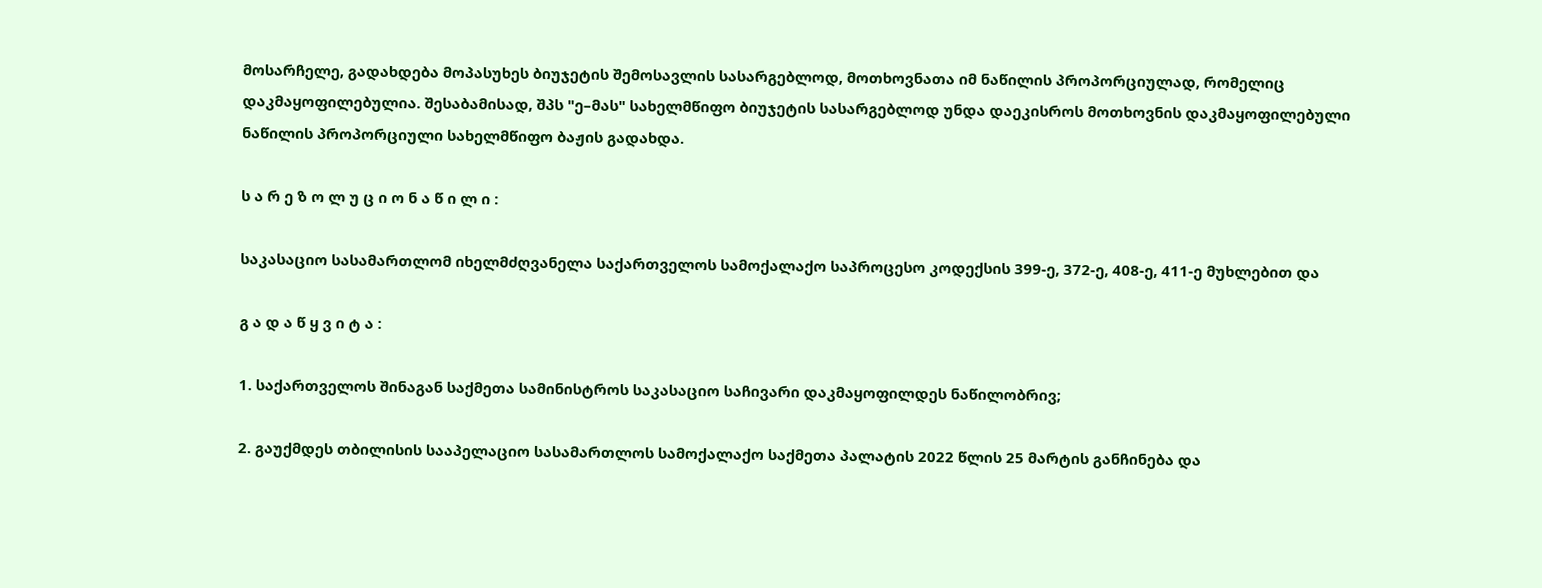მოსარჩელე, გადახდება მოპასუხეს ბიუჯეტის შემოსავლის სასარგებლოდ, მოთხოვნათა იმ ნაწილის პროპორციულად, რომელიც დაკმაყოფილებულია. შესაბამისად, შპს "ე–მას" სახელმწიფო ბიუჯეტის სასარგებლოდ უნდა დაეკისროს მოთხოვნის დაკმაყოფილებული ნაწილის პროპორციული სახელმწიფო ბაჟის გადახდა.

ს ა რ ე ზ ო ლ უ ც ი ო ნ ა წ ი ლ ი :

საკასაციო სასამართლომ იხელმძღვანელა საქართველოს სამოქალაქო საპროცესო კოდექსის 399-ე, 372-ე, 408-ე, 411-ე მუხლებით და

გ ა დ ა წ ყ ვ ი ტ ა :

1. საქართველოს შინაგან საქმეთა სამინისტროს საკასაციო საჩივარი დაკმაყოფილდეს ნაწილობრივ;

2. გაუქმდეს თბილისის სააპელაციო სასამართლოს სამოქალაქო საქმეთა პალატის 2022 წლის 25 მარტის განჩინება და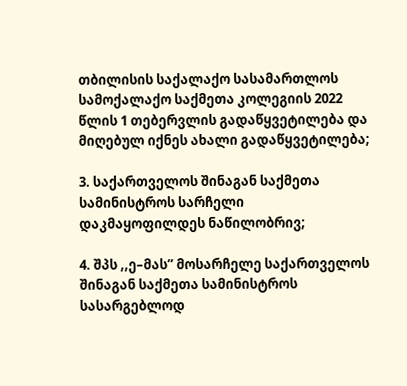თბილისის საქალაქო სასამართლოს სამოქალაქო საქმეთა კოლეგიის 2022 წლის 1 თებერვლის გადაწყვეტილება და მიღებულ იქნეს ახალი გადაწყვეტილება;

3. საქართველოს შინაგან საქმეთა სამინისტროს სარჩელი დაკმაყოფილდეს ნაწილობრივ;

4. შპს ,,ე–მას’’ მოსარჩელე საქართველოს შინაგან საქმეთა სამინისტროს სასარგებლოდ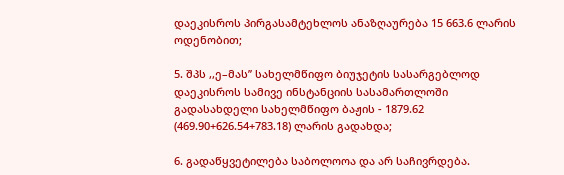დაეკისროს პირგასამტეხლოს ანაზღაურება 15 663.6 ლარის ოდენობით;

5. შპს ,,ე–მას’’ სახელმწიფო ბიუჯეტის სასარგებლოდ დაეკისროს სამივე ინსტანციის სასამართლოში გადასახდელი სახელმწიფო ბაჟის - 1879.62 (469.90+626.54+783.18) ლარის გადახდა;

6. გადაწყვეტილება საბოლოოა და არ საჩივრდება.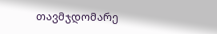თავმჯდომარე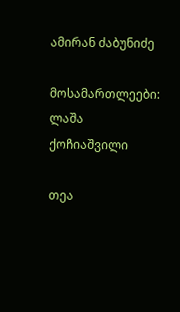ამირან ძაბუნიძე

მოსამართლეები: ლაშა ქოჩიაშვილი

თეა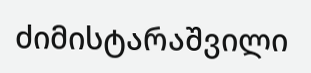ძიმისტარაშვილი